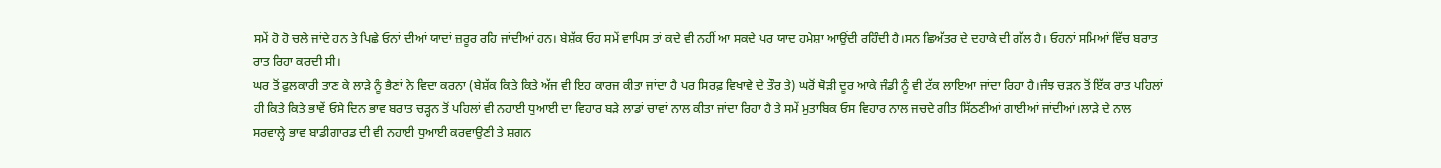ਸਮੇਂ ਹੋ ਹੋ ਚਲੇ ਜਾਂਦੇ ਹਨ ਤੇ ਪਿਛੇ ਓਨਾਂ ਦੀਆਂ ਯਾਦਾਂ ਜ਼ਰੂਰ ਰਹਿ ਜਾਂਦੀਆਂ ਹਨ। ਬੇਸ਼ੱਕ ਓਹ ਸਮੇਂ ਵਾਪਿਸ ਤਾਂ ਕਦੇ ਵੀ ਨਹੀਂ ਆ ਸਕਦੇ ਪਰ ਯਾਦ ਹਮੇਸ਼ਾ ਆਉਂਦੀ ਰਹਿੰਦੀ ਹੈ।ਸਨ ਛਿਅੱਤਰ ਦੇ ਦਹਾਕੇ ਦੀ ਗੱਲ ਹੈ। ਓਹਨਾਂ ਸਮਿਆਂ ਵਿੱਚ ਬਰਾਤ ਰਾਤ ਰਿਹਾ ਕਰਦੀ ਸੀ।
ਘਰ ਤੋਂ ਫੁਲਕਾਰੀ ਤਾਣ ਕੇ ਲਾੜੇ ਨੂੰ ਭੈਣਾਂ ਨੇ ਵਿਦਾ ਕਰਨਾ (ਬੇਸ਼ੱਕ ਕਿਤੇ ਕਿਤੇ ਅੱਜ ਵੀ ਇਹ ਕਾਰਜ ਕੀਤਾ ਜਾਂਦਾ ਹੈ ਪਰ ਸਿਰਫ਼ ਵਿਖਾਵੇ ਦੇ ਤੌਰ ਤੇ) ਘਰੋਂ ਥੋੜੀ ਦੂਰ ਆਕੇ ਜੰਡੀ ਨੂੰ ਵੀ ਟੱਕ ਲਾਇਆ ਜਾਂਦਾ ਰਿਹਾ ਹੈ।ਜੰਝ ਚੜਨ ਤੋਂ ਇੱਕ ਰਾਤ ਪਹਿਲਾਂ ਹੀ ਕਿਤੇ ਕਿਤੇ ਭਾਵੇਂ ਓਸੇ ਦਿਨ ਭਾਵ ਬਰਾਤ ਚੜ੍ਹਨ ਤੋਂ ਪਹਿਲਾਂ ਵੀ ਨਹਾਈ ਧੁਆਈ ਦਾ ਵਿਹਾਰ ਬੜੇ ਲਾਡਾਂ ਚਾਵਾਂ ਨਾਲ ਕੀਤਾ ਜਾਂਦਾ ਰਿਹਾ ਹੈ ਤੇ ਸਮੇਂ ਮੁਤਾਬਿਕ ਓਸ ਵਿਹਾਰ ਨਾਲ ਜਚਦੇ ਗੀਤ ਸਿੱਠਣੀਆਂ ਗਾਈਆਂ ਜਾਂਦੀਆਂ।ਲਾੜੇ ਦੇ ਨਾਲ ਸਰਵਾਲ੍ਹੇ ਭਾਵ ਬਾਡੀਗਾਰਡ ਦੀ ਵੀ ਨਹਾਈ ਧੁਆਈ ਕਰਵਾਉਣੀ ਤੇ ਸ਼ਗਨ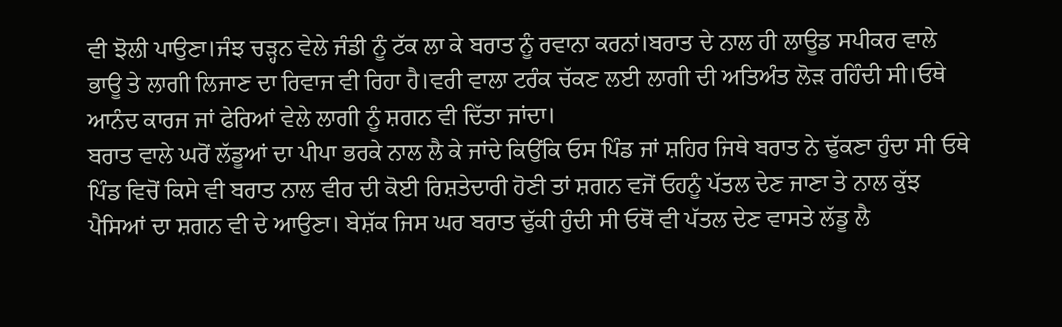ਵੀ ਝੋਲੀ ਪਾਉਣਾ।ਜੰਝ ਚੜ੍ਹਨ ਵੇਲੇ ਜੰਡੀ ਨੂੰ ਟੱਕ ਲਾ ਕੇ ਬਰਾਤ ਨੂੰ ਰਵਾਨਾ ਕਰਨਾਂ।ਬਰਾਤ ਦੇ ਨਾਲ ਹੀ ਲਾਊਡ ਸਪੀਕਰ ਵਾਲੇ ਭਾਊ ਤੇ ਲਾਗੀ ਲਿਜਾਣ ਦਾ ਰਿਵਾਜ ਵੀ ਰਿਹਾ ਹੈ।ਵਰੀ ਵਾਲਾ ਟਰੰਕ ਚੱਕਣ ਲਈ ਲਾਗੀ ਦੀ ਅਤਿਅੰਤ ਲੋੜ ਰਹਿੰਦੀ ਸੀ।ਓਥੇ ਆਨੰਦ ਕਾਰਜ ਜਾਂ ਫੇਰਿਆਂ ਵੇਲੇ ਲਾਗੀ ਨੂੰ ਸ਼ਗਨ ਵੀ ਦਿੱਤਾ ਜਾਂਦਾ।
ਬਰਾਤ ਵਾਲੇ ਘਰੋਂ ਲੱਡੂਆਂ ਦਾ ਪੀਪਾ ਭਰਕੇ ਨਾਲ ਲੈ ਕੇ ਜਾਂਦੇ ਕਿਉਂਕਿ ਓਸ ਪਿੰਡ ਜਾਂ ਸ਼ਹਿਰ ਜਿਥੇ ਬਰਾਤ ਨੇ ਢੁੱਕਣਾ ਹੁੰਦਾ ਸੀ ਓਥੇ ਪਿੰਡ ਵਿਚੋਂ ਕਿਸੇ ਵੀ ਬਰਾਤ ਨਾਲ ਵੀਰ ਦੀ ਕੋਈ ਰਿਸ਼ਤੇਦਾਰੀ ਹੋਣੀ ਤਾਂ ਸ਼ਗਨ ਵਜੋਂ ਓਹਨੂੰ ਪੱਤਲ ਦੇਣ ਜਾਣਾ ਤੇ ਨਾਲ ਕੁੱਝ ਪੈਸਿਆਂ ਦਾ ਸ਼ਗਨ ਵੀ ਦੇ ਆਉਣਾ। ਬੇਸ਼ੱਕ ਜਿਸ ਘਰ ਬਰਾਤ ਢੁੱਕੀ ਹੁੰਦੀ ਸੀ ਓਥੋਂ ਵੀ ਪੱਤਲ ਦੇਣ ਵਾਸਤੇ ਲੱਡੂ ਲੈ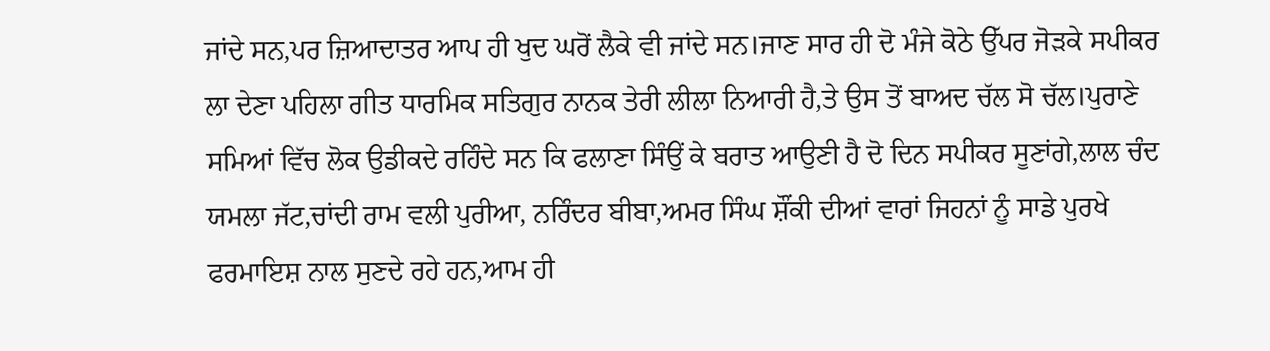ਜਾਂਦੇ ਸਨ,ਪਰ ਜ਼ਿਆਦਾਤਰ ਆਪ ਹੀ ਖੁਦ ਘਰੋਂ ਲੈਕੇ ਵੀ ਜਾਂਦੇ ਸਨ।ਜਾਣ ਸਾਰ ਹੀ ਦੋ ਮੰਜੇ ਕੋਠੇ ਉੱਪਰ ਜੋੜਕੇ ਸਪੀਕਰ ਲਾ ਦੇਣਾ ਪਹਿਲਾ ਗੀਤ ਧਾਰਮਿਕ ਸਤਿਗੁਰ ਨਾਨਕ ਤੇਰੀ ਲੀਲਾ ਨਿਆਰੀ ਹੈ,ਤੇ ਉਸ ਤੋਂ ਬਾਅਦ ਚੱਲ ਸੋ ਚੱਲ।ਪੁਰਾਣੇ ਸਮਿਆਂ ਵਿੱਚ ਲੋਕ ਉਡੀਕਦੇ ਰਹਿੰਦੇ ਸਨ ਕਿ ਫਲਾਣਾ ਸਿੰਉਂ ਕੇ ਬਰਾਤ ਆਉਣੀ ਹੈ ਦੋ ਦਿਨ ਸਪੀਕਰ ਸੂਣਾਂਗੇ,ਲਾਲ ਚੰਦ ਯਮਲਾ ਜੱਟ,ਚਾਂਦੀ ਰਾਮ ਵਲੀ ਪੁਰੀਆ, ਨਰਿੰਦਰ ਬੀਬਾ,ਅਮਰ ਸਿੰਘ ਸ਼ੌਂਕੀ ਦੀਆਂ ਵਾਰਾਂ ਜਿਹਨਾਂ ਨੂੰ ਸਾਡੇ ਪੁਰਖੇ ਫਰਮਾਇਸ਼ ਨਾਲ ਸੁਣਦੇ ਰਹੇ ਹਨ,ਆਮ ਹੀ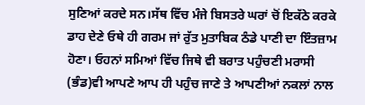ਸੁਣਿਆਂ ਕਰਦੇ ਸਨ।ਸੱਥ ਵਿੱਚ ਮੰਜੇ ਬਿਸਤਰੇ ਘਰਾਂ ਚੋਂ ਇਕੱਠੇ ਕਰਕੇ ਡਾਹ ਦੇਣੇ ਓਥੇ ਹੀ ਗਰਮ ਜਾਂ ਰੁੱਤ ਮੁਤਾਬਿਕ ਠੰਡੇ ਪਾਣੀ ਦਾ ਇੰਤਜ਼ਾਮ ਹੋਣਾ। ਓਹਨਾਂ ਸਮਿਆਂ ਵਿੱਚ ਜਿਥੇ ਵੀ ਬਰਾਤ ਪਹੁੰਚਣੀ ਮਰਾਸੀ (ਭੰਡ)ਵੀ ਆਪਣੇ ਆਪ ਹੀ ਪਹੁੰਚ ਜਾਣੇ ਤੇ ਆਪਣੀਆਂ ਨਕਲਾਂ ਨਾਲ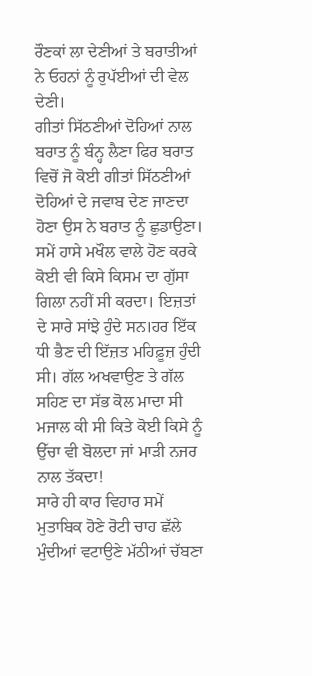ਰੌਣਕਾਂ ਲਾ ਦੇਣੀਆਂ ਤੇ ਬਰਾਤੀਆਂ ਨੇ ਓਹਨਾਂ ਨੂੰ ਰੁਪੱਈਆਂ ਦੀ ਵੇਲ ਦੇਣੀ।
ਗੀਤਾਂ ਸਿੱਠਣੀਆਂ ਦੋਹਿਆਂ ਨਾਲ ਬਰਾਤ ਨੂੰ ਬੰਨ੍ਹ ਲੈਣਾ ਫਿਰ ਬਰਾਤ ਵਿਚੋਂ ਜੋ ਕੋਈ ਗੀਤਾਂ ਸਿੱਠਣੀਆਂ ਦੋਹਿਆਂ ਦੇ ਜਵਾਬ ਦੇਣ ਜਾਣਦਾ ਹੋਣਾ ਉਸ ਨੇ ਬਰਾਤ ਨੂੰ ਛੁਡਾਉਣਾ। ਸਮੇਂ ਹਾਸੇ ਮਖੌਲ ਵਾਲੇ ਹੋਣ ਕਰਕੇ ਕੋਈ ਵੀ ਕਿਸੇ ਕਿਸਮ ਦਾ ਗੁੱਸਾ ਗਿਲਾ ਨਹੀਂ ਸੀ ਕਰਦਾ। ਇਜ਼ਤਾਂ ਦੇ ਸਾਰੇ ਸਾਂਝੇ ਹੁੰਦੇ ਸਨ।ਹਰ ਇੱਕ ਧੀ ਭੈਣ ਦੀ ਇੱਜ਼ਤ ਮਹਿਫ਼ੂਜ਼ ਹੁੰਦੀ ਸੀ। ਗੱਲ ਅਖਵਾਉਣ ਤੇ ਗੱਲ ਸਹਿਣ ਦਾ ਸੱਭ ਕੋਲ ਮਾਦਾ ਸੀ ਮਜਾਲ ਕੀ ਸੀ ਕਿਤੇ ਕੋਈ ਕਿਸੇ ਨੂੰ ਉੱਚਾ ਵੀ ਬੋਲਦਾ ਜਾਂ ਮਾੜੀ ਨਜਰ ਨਾਲ ਤੱਕਦਾ!
ਸਾਰੇ ਹੀ ਕਾਰ ਵਿਹਾਰ ਸਮੇਂ ਮੁਤਾਬਿਕ ਹੋਣੇ ਰੋਟੀ ਚਾਹ ਛੱਲੇ ਮੁੰਦੀਆਂ ਵਟਾਉਣੇ ਮੱਠੀਆਂ ਚੱਬਣਾ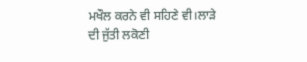ਮਖੌਲ ਕਰਨੇ ਵੀ ਸਹਿਣੇ ਵੀ।ਲਾੜੇ ਦੀ ਜੁੱਤੀ ਲਕੋਣੀ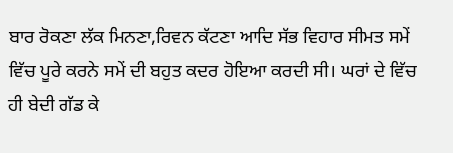ਬਾਰ ਰੋਕਣਾ ਲੱਕ ਮਿਨਣਾ,ਰਿਵਨ ਕੱਟਣਾ ਆਦਿ ਸੱਭ ਵਿਹਾਰ ਸੀਮਤ ਸਮੇਂ ਵਿੱਚ ਪੂਰੇ ਕਰਨੇ ਸਮੇਂ ਦੀ ਬਹੁਤ ਕਦਰ ਹੋਇਆ ਕਰਦੀ ਸੀ। ਘਰਾਂ ਦੇ ਵਿੱਚ ਹੀ ਬੇਦੀ ਗੱਡ ਕੇ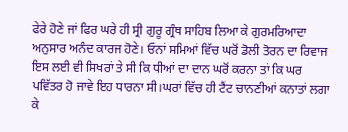ਫੇਰੇ ਹੋਣੇ ਜਾਂ ਫਿਰ ਘਰੇ ਹੀ ਸ੍ਰੀ ਗੁਰੂ ਗ੍ਰੰਥ ਸਾਹਿਬ ਲਿਆ ਕੇ ਗੁਰਮਰਿਆਦਾ ਅਨੁਸਾਰ ਅਨੰਦ ਕਾਰਜ ਹੋਣੇ। ਓਨਾਂ ਸਮਿਆਂ ਵਿੱਚ ਘਰੋਂ ਡੋਲੀ ਤੋਰਨ ਦਾ ਰਿਵਾਜ ਇਸ ਲਈ ਵੀ ਸਿਖਰਾਂ ਤੇ ਸੀ ਕਿ ਧੀਆਂ ਦਾ ਦਾਨ ਘਰੋਂ ਕਰਨਾ ਤਾਂ ਕਿ ਘਰ ਪਵਿੱਤਰ ਹੋ ਜਾਵੇ ਇਹ ਧਾਰਨਾ ਸੀ।ਘਰਾਂ ਵਿੱਚ ਹੀ ਟੈਂਟ ਚਾਨਣੀਆਂ ਕਨਾਤਾਂ ਲਗਾ ਕੇ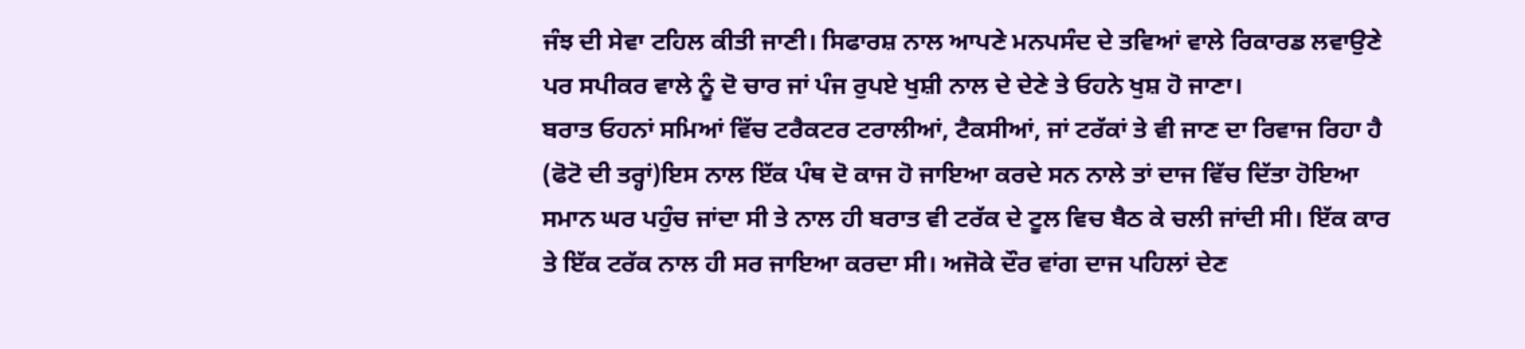ਜੰਝ ਦੀ ਸੇਵਾ ਟਹਿਲ ਕੀਤੀ ਜਾਣੀ। ਸਿਫਾਰਸ਼ ਨਾਲ ਆਪਣੇ ਮਨਪਸੰਦ ਦੇ ਤਵਿਆਂ ਵਾਲੇ ਰਿਕਾਰਡ ਲਵਾਉਣੇ ਪਰ ਸਪੀਕਰ ਵਾਲੇ ਨੂੰ ਦੋ ਚਾਰ ਜਾਂ ਪੰਜ ਰੁਪਏ ਖੁਸ਼ੀ ਨਾਲ ਦੇ ਦੇਣੇ ਤੇ ਓਹਨੇ ਖੁਸ਼ ਹੋ ਜਾਣਾ।
ਬਰਾਤ ਓਹਨਾਂ ਸਮਿਆਂ ਵਿੱਚ ਟਰੈਕਟਰ ਟਰਾਲੀਆਂ, ਟੈਕਸੀਆਂ, ਜਾਂ ਟਰੱਕਾਂ ਤੇ ਵੀ ਜਾਣ ਦਾ ਰਿਵਾਜ ਰਿਹਾ ਹੈ (ਫੋਟੋ ਦੀ ਤਰ੍ਹਾਂ)ਇਸ ਨਾਲ ਇੱਕ ਪੰਥ ਦੋ ਕਾਜ ਹੋ ਜਾਇਆ ਕਰਦੇ ਸਨ ਨਾਲੇ ਤਾਂ ਦਾਜ ਵਿੱਚ ਦਿੱਤਾ ਹੋਇਆ ਸਮਾਨ ਘਰ ਪਹੁੰਚ ਜਾਂਦਾ ਸੀ ਤੇ ਨਾਲ ਹੀ ਬਰਾਤ ਵੀ ਟਰੱਕ ਦੇ ਟੂਲ ਵਿਚ ਬੈਠ ਕੇ ਚਲੀ ਜਾਂਦੀ ਸੀ। ਇੱਕ ਕਾਰ ਤੇ ਇੱਕ ਟਰੱਕ ਨਾਲ ਹੀ ਸਰ ਜਾਇਆ ਕਰਦਾ ਸੀ। ਅਜੋਕੇ ਦੌਰ ਵਾਂਗ ਦਾਜ ਪਹਿਲਾਂ ਦੇਣ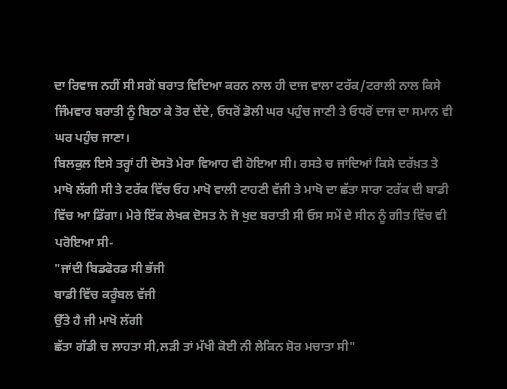ਦਾ ਰਿਵਾਜ ਨਹੀਂ ਸੀ ਸਗੋਂ ਬਰਾਤ ਵਿਦਿਆ ਕਰਨ ਨਾਲ ਹੀ ਦਾਜ ਵਾਲਾ ਟਰੱਕ/ਟਰਾਲੀ ਨਾਲ ਕਿਸੇ ਜਿੰਮਵਾਰ ਬਰਾਤੀ ਨੂੰ ਬਿਠਾ ਕੇ ਤੋਰ ਦੇਂਦੇ, ਓਧਰੋਂ ਡੋਲੀ ਘਰ ਪਹੁੰਚ ਜਾਣੀ ਤੇ ਓਧਰੋਂ ਦਾਜ ਦਾ ਸਮਾਨ ਵੀ ਘਰ ਪਹੁੰਚ ਜਾਣਾ।
ਬਿਲਕੁਲ ਇਸੇ ਤਰ੍ਹਾਂ ਹੀ ਦੋਸਤੋ ਮੇਰਾ ਵਿਆਹ ਵੀ ਹੋਇਆ ਸੀ। ਰਸਤੇ ਚ ਜਾਂਦਿਆਂ ਕਿਸੇ ਦਰੱਖ਼ਤ ਤੇ ਮਾਖੋ ਲੱਗੀ ਸੀ ਤੇ ਟਰੱਕ ਵਿੱਚ ਓਹ ਮਾਖੋ ਵਾਲੀ ਟਾਹਣੀ ਵੱਜੀ ਤੇ ਮਾਖੋ ਦਾ ਛੱਤਾ ਸਾਰਾ ਟਰੱਕ ਦੀ ਬਾਡੀ ਵਿੱਚ ਆ ਡਿੱਗਾ। ਮੇਰੇ ਇੱਕ ਲੇਖਕ ਦੋਸਤ ਨੇ ਜੋ ਖੁਦ ਬਰਾਤੀ ਸੀ ਓਸ ਸਮੇਂ ਦੇ ਸੀਨ ਨੂੰ ਗੀਤ ਵਿੱਚ ਵੀ ਪਰੋਇਆ ਸੀ-
"ਜਾਂਦੀ ਬਿਡਫੋਰਡ ਸੀ ਭੱਜੀ
ਬਾਡੀ ਵਿੱਚ ਕਰੂੰਬਲ ਵੱਜੀ
ਉੱਤੇ ਹੈ ਜੀ ਮਾਖੋ ਲੱਗੀ
ਛੱਤਾ ਗੱਡੀ ਚ ਲਾਹਤਾ ਸੀ,ਲੜੀ ਤਾਂ ਮੱਖੀ ਕੋਈ ਨੀ ਲੇਕਿਨ ਸ਼ੋਰ ਮਚਾਤਾ ਸੀ"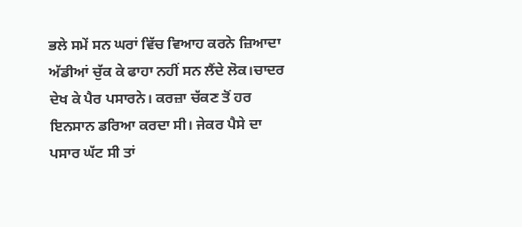ਭਲੇ ਸਮੇਂ ਸਨ ਘਰਾਂ ਵਿੱਚ ਵਿਆਹ ਕਰਨੇ ਜ਼ਿਆਦਾ ਅੱਡੀਆਂ ਚੁੱਕ ਕੇ ਫਾਹਾ ਨਹੀਂ ਸਨ ਲੈਂਦੇ ਲੋਕ।ਚਾਦਰ ਦੇਖ ਕੇ ਪੈਰ ਪਸਾਰਨੇ। ਕਰਜ਼ਾ ਚੱਕਣ ਤੋਂ ਹਰ ਇਨਸਾਨ ਡਰਿਆ ਕਰਦਾ ਸੀ। ਜੇਕਰ ਪੈਸੇ ਦਾ ਪਸਾਰ ਘੱਟ ਸੀ ਤਾਂ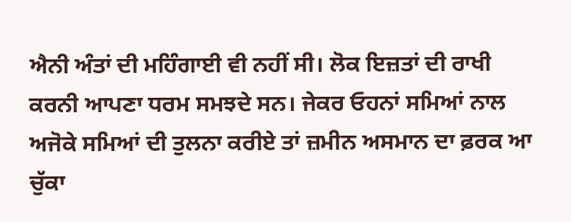ਐਨੀ ਅੰਤਾਂ ਦੀ ਮਹਿੰਗਾਈ ਵੀ ਨਹੀਂ ਸੀ। ਲੋਕ ਇਜ਼ਤਾਂ ਦੀ ਰਾਖੀ ਕਰਨੀ ਆਪਣਾ ਧਰਮ ਸਮਝਦੇ ਸਨ। ਜੇਕਰ ਓਹਨਾਂ ਸਮਿਆਂ ਨਾਲ ਅਜੋਕੇ ਸਮਿਆਂ ਦੀ ਤੁਲਨਾ ਕਰੀਏ ਤਾਂ ਜ਼ਮੀਨ ਅਸਮਾਨ ਦਾ ਫ਼ਰਕ ਆ ਚੁੱਕਾ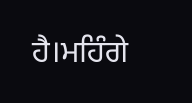ਹੈ।ਮਹਿੰਗੇ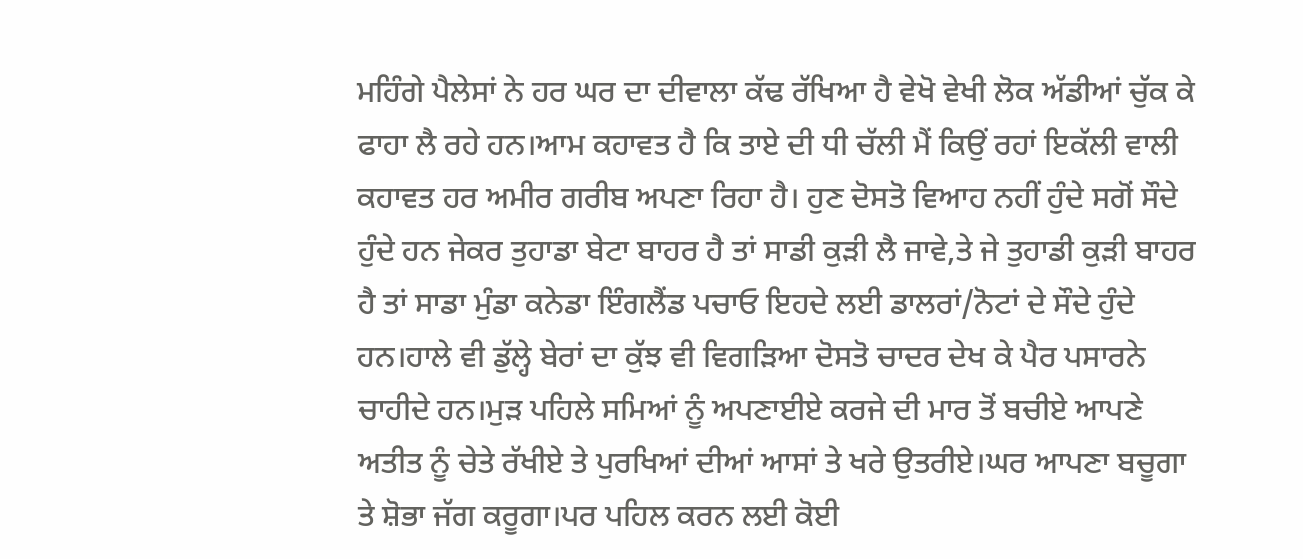ਮਹਿੰਗੇ ਪੈਲੇਸਾਂ ਨੇ ਹਰ ਘਰ ਦਾ ਦੀਵਾਲਾ ਕੱਢ ਰੱਖਿਆ ਹੈ ਵੇਖੋ ਵੇਖੀ ਲੋਕ ਅੱਡੀਆਂ ਚੁੱਕ ਕੇ ਫਾਹਾ ਲੈ ਰਹੇ ਹਨ।ਆਮ ਕਹਾਵਤ ਹੈ ਕਿ ਤਾਏ ਦੀ ਧੀ ਚੱਲੀ ਮੈਂ ਕਿਉਂ ਰਹਾਂ ਇਕੱਲੀ ਵਾਲੀ ਕਹਾਵਤ ਹਰ ਅਮੀਰ ਗਰੀਬ ਅਪਣਾ ਰਿਹਾ ਹੈ। ਹੁਣ ਦੋਸਤੋ ਵਿਆਹ ਨਹੀਂ ਹੁੰਦੇ ਸਗੋਂ ਸੌਦੇ ਹੁੰਦੇ ਹਨ ਜੇਕਰ ਤੁਹਾਡਾ ਬੇਟਾ ਬਾਹਰ ਹੈ ਤਾਂ ਸਾਡੀ ਕੁੜੀ ਲੈ ਜਾਵੇ,ਤੇ ਜੇ ਤੁਹਾਡੀ ਕੁੜੀ ਬਾਹਰ ਹੈ ਤਾਂ ਸਾਡਾ ਮੁੰਡਾ ਕਨੇਡਾ ਇੰਗਲੈਂਡ ਪਚਾਓ ਇਹਦੇ ਲਈ ਡਾਲਰਾਂ/ਨੋਟਾਂ ਦੇ ਸੌਦੇ ਹੁੰਦੇ ਹਨ।ਹਾਲੇ ਵੀ ਡੁੱਲ੍ਹੇ ਬੇਰਾਂ ਦਾ ਕੁੱਝ ਵੀ ਵਿਗੜਿਆ ਦੋਸਤੋ ਚਾਦਰ ਦੇਖ ਕੇ ਪੈਰ ਪਸਾਰਨੇ ਚਾਹੀਦੇ ਹਨ।ਮੁੜ ਪਹਿਲੇ ਸਮਿਆਂ ਨੂੰ ਅਪਣਾਈਏ ਕਰਜੇ ਦੀ ਮਾਰ ਤੋਂ ਬਚੀਏ ਆਪਣੇ ਅਤੀਤ ਨੂੰ ਚੇਤੇ ਰੱਖੀਏ ਤੇ ਪੁਰਖਿਆਂ ਦੀਆਂ ਆਸਾਂ ਤੇ ਖਰੇ ਉਤਰੀਏ।ਘਰ ਆਪਣਾ ਬਚੂਗਾ ਤੇ ਸ਼ੋਭਾ ਜੱਗ ਕਰੂਗਾ।ਪਰ ਪਹਿਲ ਕਰਨ ਲਈ ਕੋਈ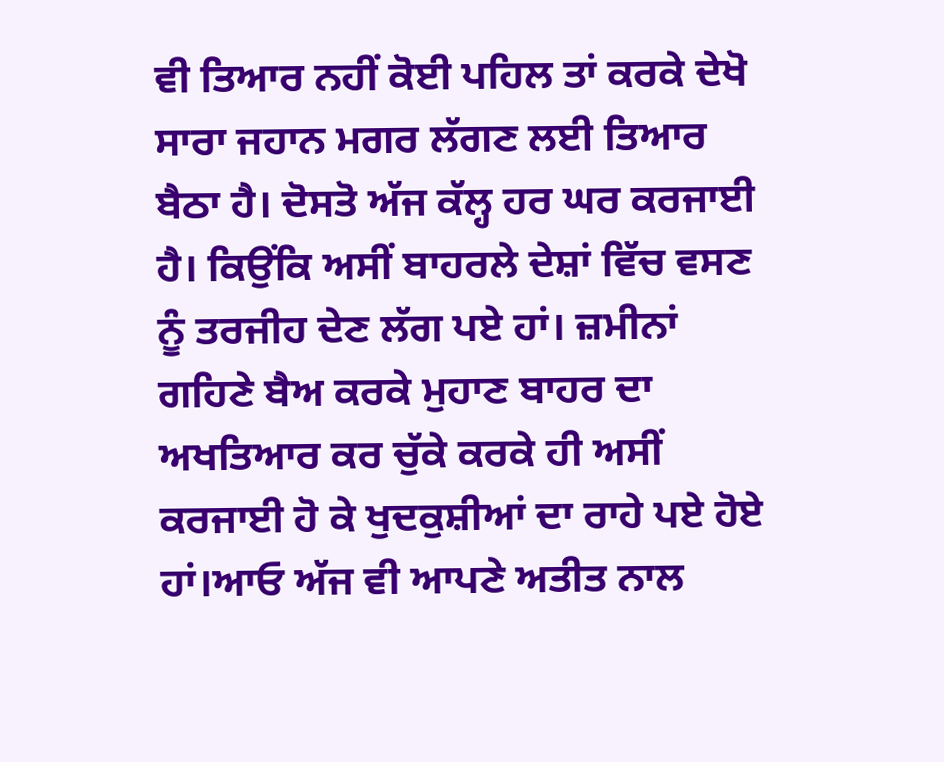ਵੀ ਤਿਆਰ ਨਹੀਂ ਕੋਈ ਪਹਿਲ ਤਾਂ ਕਰਕੇ ਦੇਖੋ ਸਾਰਾ ਜਹਾਨ ਮਗਰ ਲੱਗਣ ਲਈ ਤਿਆਰ ਬੈਠਾ ਹੈ। ਦੋਸਤੋ ਅੱਜ ਕੱਲ੍ਹ ਹਰ ਘਰ ਕਰਜਾਈ ਹੈ। ਕਿਉਂਕਿ ਅਸੀਂ ਬਾਹਰਲੇ ਦੇਸ਼ਾਂ ਵਿੱਚ ਵਸਣ ਨੂੰ ਤਰਜੀਹ ਦੇਣ ਲੱਗ ਪਏ ਹਾਂ। ਜ਼ਮੀਨਾਂ ਗਹਿਣੇ ਬੈਅ ਕਰਕੇ ਮੁਹਾਣ ਬਾਹਰ ਦਾ ਅਖਤਿਆਰ ਕਰ ਚੁੱਕੇ ਕਰਕੇ ਹੀ ਅਸੀਂ ਕਰਜਾਈ ਹੋ ਕੇ ਖੁਦਕੁਸ਼ੀਆਂ ਦਾ ਰਾਹੇ ਪਏ ਹੋਏ ਹਾਂ।ਆਓ ਅੱਜ ਵੀ ਆਪਣੇ ਅਤੀਤ ਨਾਲ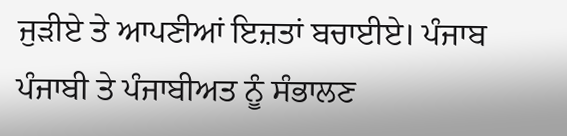ਜੁੜੀਏ ਤੇ ਆਪਣੀਆਂ ਇਜ਼ਤਾਂ ਬਚਾਈਏ। ਪੰਜਾਬ ਪੰਜਾਬੀ ਤੇ ਪੰਜਾਬੀਅਤ ਨੂੰ ਸੰਭਾਲਣ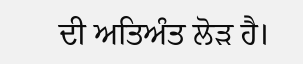ਦੀ ਅਤਿਅੰਤ ਲੋੜ ਹੈ।